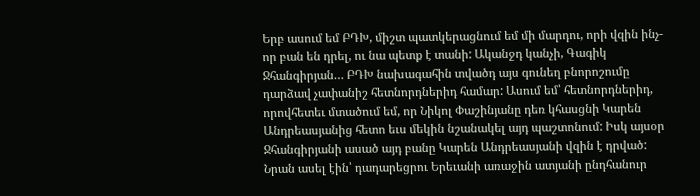Երբ ասում եմ ԲԴԽ, միշտ պատկերացնում եմ մի մարդու, որի վզին ինչ-որ բան են դրել, ու նա պետք է տանի: Ականջդ կանչի, Գագիկ Ջհանգիրյան… ԲԴԽ նախագահին տվածդ այս գունեղ բնորոշումը դարձավ չափանիշ հետնորդներիդ համար: Ասում եմ՝ հետնորդներիդ, որովհետեւ մտածում եմ, որ Նիկոլ Փաշինյանը դեռ կհասցնի Կարեն Անդրեասյանից հետո եւս մեկին նշանակել այդ պաշտոնում: Իսկ այսօր Ջհանգիրյանի ասած այդ բանը Կարեն Անդրեասյանի վզին է դրված: Նրան ասել էին՝ դադարեցրու Երեւանի առաջին ատյանի ընդհանուր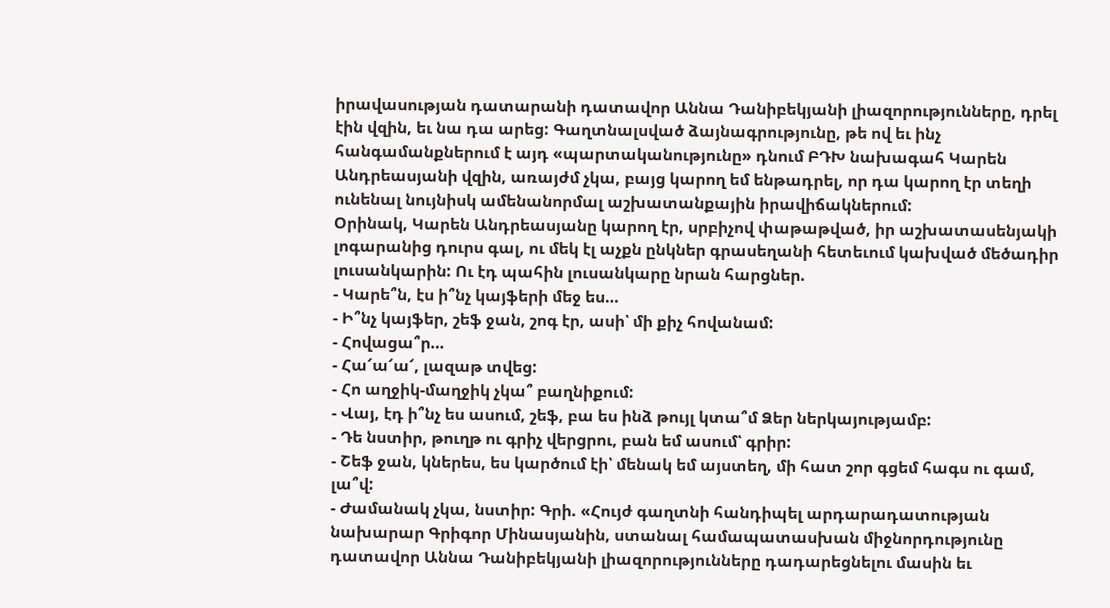իրավասության դատարանի դատավոր Աննա Դանիբեկյանի լիազորությունները, դրել էին վզին, եւ նա դա արեց: Գաղտնալսված ձայնագրությունը, թե ով եւ ինչ հանգամանքներում է այդ «պարտականությունը» դնում ԲԴԽ նախագահ Կարեն Անդրեասյանի վզին, առայժմ չկա, բայց կարող եմ ենթադրել, որ դա կարող էր տեղի ունենալ նույնիսկ ամենանորմալ աշխատանքային իրավիճակներում:
Օրինակ, Կարեն Անդրեասյանը կարող էր, սրբիչով փաթաթված, իր աշխատասենյակի լոգարանից դուրս գալ, ու մեկ էլ աչքն ընկներ գրասեղանի հետեւում կախված մեծադիր լուսանկարին: Ու էդ պահին լուսանկարը նրան հարցներ.
- Կարե՞ն, էս ի՞նչ կայֆերի մեջ ես…
- Ի՞նչ կայֆեր, շեֆ ջան, շոգ էր, ասի՝ մի քիչ հովանամ:
- Հովացա՞ր…
- Հա՜ա՜ա՜, լազաթ տվեց:
- Հո աղջիկ-մաղջիկ չկա՞ բաղնիքում:
- Վայ, էդ ի՞նչ ես ասում, շեֆ, բա ես ինձ թույլ կտա՞մ Ձեր ներկայությամբ:
- Դե նստիր, թուղթ ու գրիչ վերցրու, բան եմ ասում՝ գրիր:
- Շեֆ ջան, կներես, ես կարծում էի՝ մենակ եմ այստեղ, մի հատ շոր գցեմ հագս ու գամ, լա՞վ:
- Ժամանակ չկա, նստիր: Գրի. «Հույժ գաղտնի հանդիպել արդարադատության նախարար Գրիգոր Մինասյանին, ստանալ համապատասխան միջնորդությունը դատավոր Աննա Դանիբեկյանի լիազորությունները դադարեցնելու մասին եւ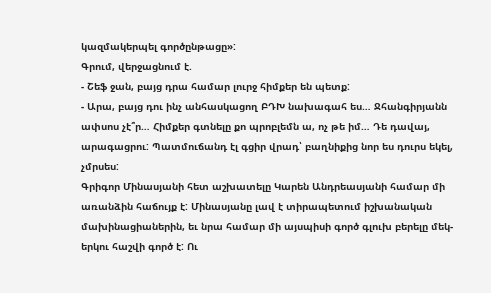կազմակերպել գործընթացը»:
Գրում, վերջացնում է.
- Շեֆ ջան, բայց դրա համար լուրջ հիմքեր են պետք:
- Արա, բայց դու ինչ անհասկացող ԲԴԽ նախագահ ես… Ջհանգիրյանն ափսոս չէ՞ր… Հիմքեր գտնելը քո պրոբլեմն ա, ոչ թե իմ… Դե դավայ, արագացրու: Պատմուճանդ էլ գցիր վրադ՝ բաղնիքից նոր ես դուրս եկել, չմրսես:
Գրիգոր Մինասյանի հետ աշխատելը Կարեն Անդրեասյանի համար մի առանձին հաճույք է: Մինասյանը լավ է տիրապետում իշխանական մախինացիաներին, եւ նրա համար մի այսպիսի գործ գլուխ բերելը մեկ-երկու հաշվի գործ է: Ու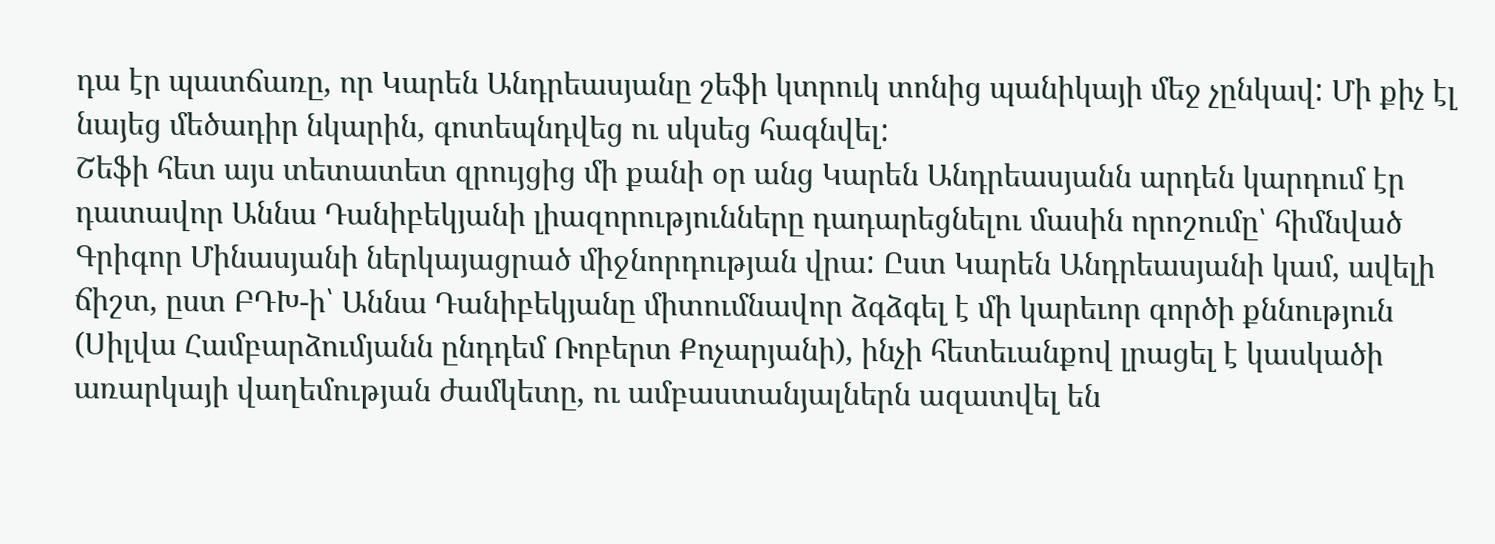դա էր պատճառը, որ Կարեն Անդրեասյանը շեֆի կտրուկ տոնից պանիկայի մեջ չընկավ: Մի քիչ էլ նայեց մեծադիր նկարին, գոտեպնդվեց ու սկսեց հագնվել:
Շեֆի հետ այս տետատետ զրույցից մի քանի օր անց Կարեն Անդրեասյանն արդեն կարդում էր դատավոր Աննա Դանիբեկյանի լիազորությունները դադարեցնելու մասին որոշումը՝ հիմնված Գրիգոր Մինասյանի ներկայացրած միջնորդության վրա: Ըստ Կարեն Անդրեասյանի կամ, ավելի ճիշտ, ըստ ԲԴԽ-ի՝ Աննա Դանիբեկյանը միտումնավոր ձգձգել է մի կարեւոր գործի քննություն (Սիլվա Համբարձումյանն ընդդեմ Ռոբերտ Քոչարյանի), ինչի հետեւանքով լրացել է կասկածի առարկայի վաղեմության ժամկետը, ու ամբաստանյալներն ազատվել են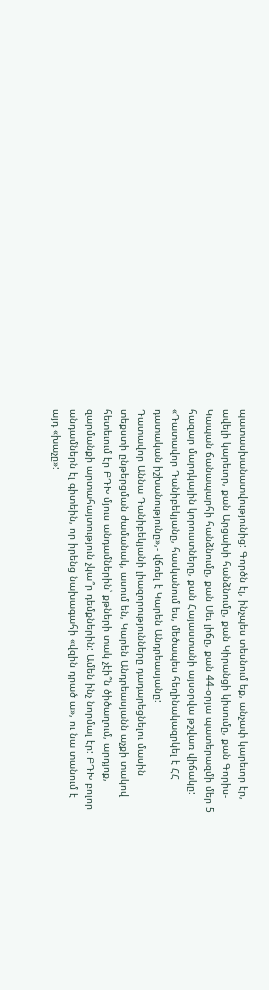պատասխանատվությունից: Գործն էլ, ինչպես տեսնում եք, անչափ կարեւոր էր, ավելի կարեւոր, քան Արցախի հանձնումը, քան Կիրանցի կիսումը, քան Գորիս-Կապան ճանապարհի հանձնումը, քան Սեւ լիճը, քան 44-օրյա պատերազմի մեր 5 հազար մարդկային կորուստները, քան Հայաստանի այսօրվա թշվառ վիճակը: «Դատավոր Դանիբեկյանը, հասկանում ես, մեծապես հեղինակազրկել է ՀՀ դատական իշխանությունը»,- վճռել է Կարեն Անդրեասյանը:
Դատավոր Աննա Դանիբեկյանի լիազորությունները դադարեցնելու մասին տեքստի ընթերցման ժամանակ, ասում են, Կարեն Անդրեասյանն աչքի տակով հետեւում էր ԲԴԽ մյուս անդամներին՝ քթների տակ չէի՞ն ծիծաղում, արդյոք, զարմանքի արտահայտություն չկա՞ր դեմքներին: Ամեն ինչ նորմալ էր: ԲԴԽ բոլոր անդամներն էլ գիտեին, որ իրենց նախագահի «վզին դրած ա», ու նա տանում է այդ «խաչը»: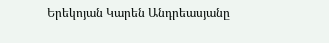Երեկոյան Կարեն Անդրեասյանը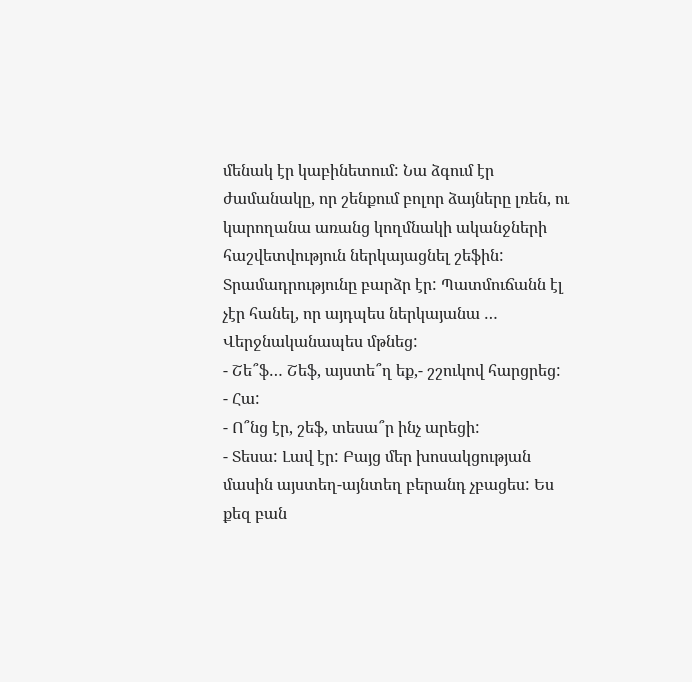մենակ էր կաբինետում: Նա ձգում էր ժամանակը, որ շենքում բոլոր ձայները լռեն, ու կարողանա առանց կողմնակի ականջների հաշվետվություն ներկայացնել շեֆին: Տրամադրությունը բարձր էր: Պատմուճանն էլ չէր հանել, որ այդպես ներկայանա … Վերջնականապես մթնեց:
- Շե՞ֆ… Շեֆ, այստե՞ղ եք,- շշուկով հարցրեց:
- Հա:
- Ո՞նց էր, շեֆ, տեսա՞ր ինչ արեցի:
- Տեսա: Լավ էր: Բայց մեր խոսակցության մասին այստեղ-այնտեղ բերանդ չբացես: Ես քեզ բան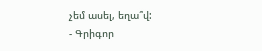չեմ ասել, եղա՞վ:
- Գրիգոր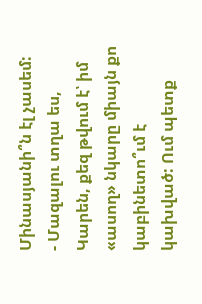Մինասյանի՞ն էլ չասեմ:
- Մազալու տղա ես, Կարեն, քեզ թվում է՝ իմ «ասող» նկարը միայն քո կաբինետո՞ւմ է կախված: Ում պետք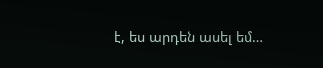է, ես արդեն ասել եմ…